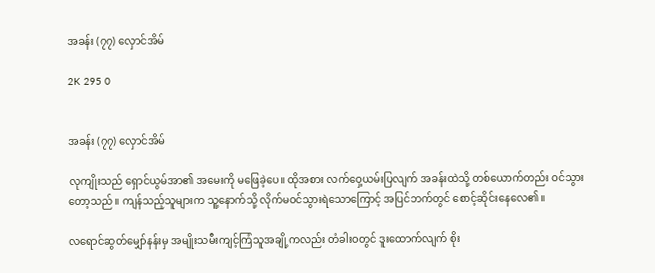အခန်း (၇၇) လှောင်အိမ်

2K 295 0


အခန်း (၇၇) လှောင်အိမ်

လုကျိုးသည် ရှောင်ယွမ်အာ၏ အမေးကို မဖြေခဲ့ပေ။ ထိုအစား လက်ဝှေ့ယမ်းပြလျက် အခန်းထဲသို့ တစ်ယောက်တည်း ဝင်သွားတော့သည်။ ကျန်သည့်သူများက သူ့နောက်သို့ လိုက်မဝင်သွားရဲသောကြောင့် အပြင်ဘက်တွင် စောင့်ဆိုင်းနေလေ၏။

လရောင်ဆွတ်မျှော်နန်းမှ အမျိုးသမီးကျင့်ကြံသူအချို့ကလည်း တံခါးဝတွင် ဒူးထောက်လျက် စိုး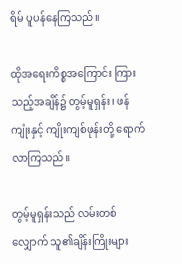ရိမ် ပူပန်နေကြသည်။

ထိုအရေးကိစ္စအကြောင်း ကြားသည့်အချိန်၌ တွမ့်မူရှန်း၊ ဖန်ကျုံးနှင့် ကျိုးကျစ်ဖုန်းတို့ ရောက်လာကြသည်။

တွမ့်မူရှန်းသည် လမ်းတစ်လျှောက် သူ၏ချိန်းကြိုးများ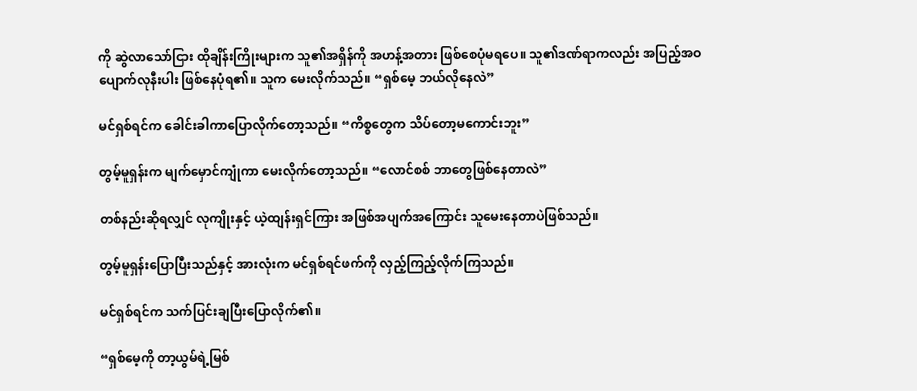ကို ဆွဲလာသော်ငြား ထိုချိန်းကြိုးများက သူ၏အရှိန်ကို အဟန့်အတား ဖြစ်စေပုံမရပေ။ သူ၏ဒဏ်ရာကလည်း အပြည့်အဝပျောက်လုနီးပါး ဖြစ်နေပုံရ၏။ သူက မေးလိုက်သည်။ “ရှစ်မေ့ ဘယ်လိုနေလဲ”

မင်ရှစ်ရင်က ခေါင်းခါကာပြောလိုက်တော့သည်။ “ကိစ္စတွေက သိပ်တော့မကောင်းဘူး”

တွမ့်မူရှန်းက မျက်မှောင်ကျုံကာ မေးလိုက်တော့သည်။ “လောင်စစ် ဘာတွေဖြစ်နေတာလဲ”

တစ်နည်းဆိုရလျှင် လုကျိုးနှင့် ယဲ့ထျန်းရှင်ကြား အဖြစ်အပျက်အကြောင်း သူမေးနေတာပဲဖြစ်သည်။

တွမ့်မူရှန်းပြောပြီးသည်နှင့် အားလုံးက မင်ရှစ်ရင်ဖက်ကို လှည့်ကြည့်လိုက်ကြသည်။

မင်ရှစ်ရင်က သက်ပြင်းချပြီးပြောလိုက်၏။

“ရှစ်မေ့ကို တာ့ယွမ်ရဲ့မြစ်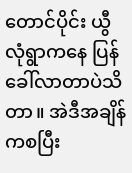တောင်ပိုင်း ယွီလုံရွာကနေ ပြန်ခေါ်လာတာပဲသိတာ။ အဲဒီအချိန်ကစပြီး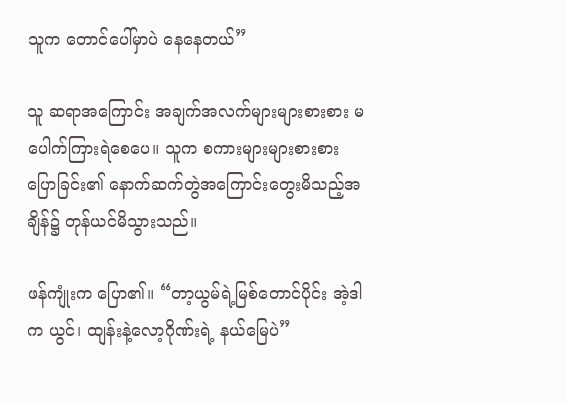သူက တောင်ပေါ်မှာပဲ နေနေတယ်”

သူ ဆရာအကြောင်း အချက်အလက်များများစားစား မပေါက်ကြားရဲစေပေ။ သူက စကားများများစားစား ပြောခြင်း၏ နောက်ဆက်တွဲအကြောင်းတွေးမိသည့်အချိန်၌ တုန်ယင်မိသွားသည်။

ဖန်ကျုံးက ပြော၏။ “တာ့ယွမ်ရဲ့မြစ်တောင်ပိုင်း အဲ့ဒါက ယွင်၊ ထျန်းနဲ့လော့ဂိုဏ်းရဲ့ နယ်မြေပဲ”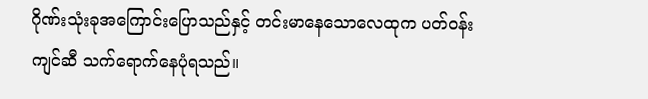ဂိုဏ်းသုံးခုအကြောင်းပြောသည်နှင့် တင်းမာနေသောလေထုက ပတ်ဝန်းကျင်ဆီ သက်ရောက်နေပုံရသည်။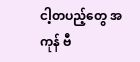ငါ့တပည့်တွေ အကုန် ဗီ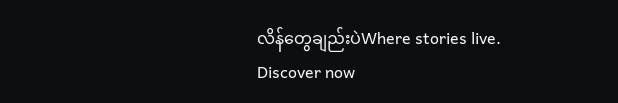လိန်တွေချည်းပဲWhere stories live. Discover now